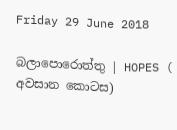Friday 29 June 2018

බලාපොරොත්තු | HOPES ( අවසාන කොටස)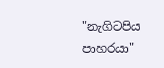"නැගිටපිය පාහරයා"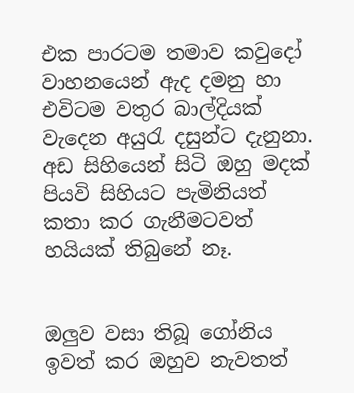එක පාරටම තමාව කවුදෝ වාහනයෙන් ඇද දමනු හා එවිටම වතුර බාල්දියක් වැදෙන අයුරැ දසුන්ට දැනුනා. අඩ සිහියෙන් සිටි ඔහු මදක් පියවි සිහියට පැමිනියත් කතා කර ගැනීමටවත් හයියක් තිබුනේ නෑ.


ඔලුව වසා තිබූ ගෝනිය ඉවත් කර ඔහුව නැවතත්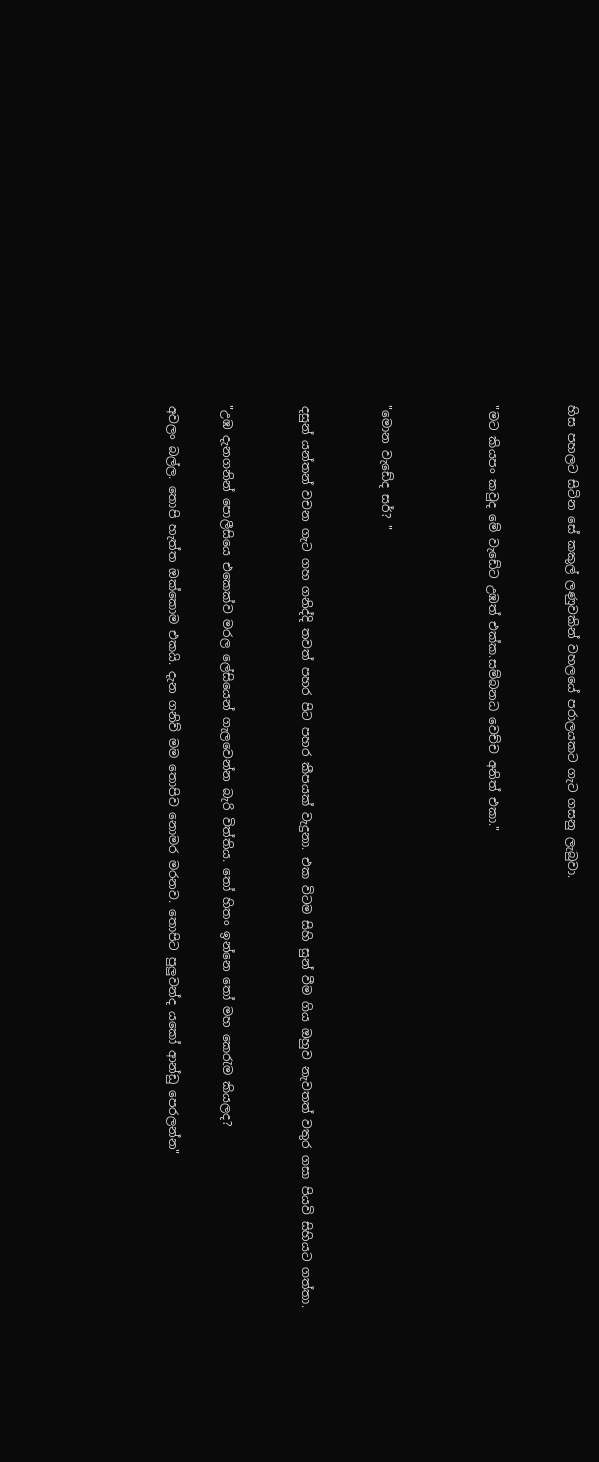හිස පහලට සිටින සේ කකුල් ලණුවකින් වහලයේ පරාලයකට ගැට ගසනු ලැබුවා.


"මට කියපං කවුද මේ වැඩේට උඹත් එක්ක.සම්බනධ වෙච්ච අනිත් එකා."



"මොන වැඩේද සර්? "


දසුන් යන්තන් වචන ගැට ගහ ගනිද්දි තවත් පහර පිට පහර කීපයක් වැදුනා. එක විටම සිහි සුන් වීම ගිය ඔහුව නැවතත් වතුර ගසා පියවි සිහියට ගත්තා.


"උඹ දැනගනින් පොලීසියෙ එකෙක්ව මරල ලේසියෙන් ගැලවෙන්න බැරි විත්තිය. තෝ හිතං ඉන්නෙ තෝ මහ කෙරැම කියලද?

අවලං බල්ල. තොපි හැත්ත ඔක්කොම එකයි. දැන ගනිව් මම තොපිව නොමර මරනව. තොපිට පුලුවන්ද යකෝ ආන්ඩු පෙරලන්න"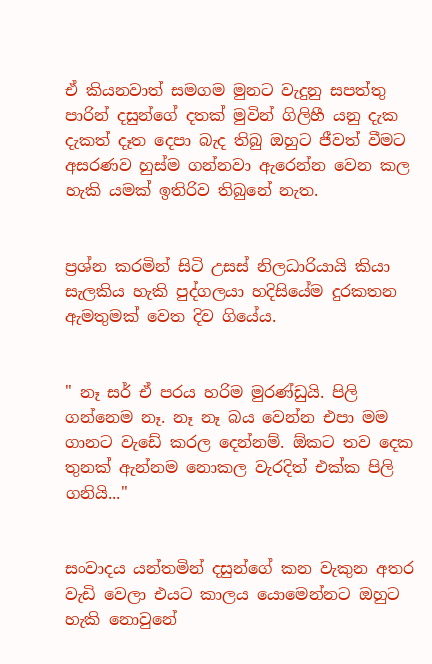ඒ කියනවාත් සමගම මුනට වැදුනු සපත්තු පාරින් දසුන්ගේ දතක් මුවින් ගිලිහී යනු දැක දැකත් දෑත දෙපා බැද තිබු ඔහුට ජීවත් වීමට අසරණව හුස්ම ගන්නවා ඇරෙන්න වෙන කල හැකි යමක් ඉතිරිව තිබුනේ නැත.


ප්‍රශ්න කරමින් සිටි උසස් නිලධාරියායි කියා සැලකිය හැකි පුද්ගලයා හදිසියේම දුරකතන ඇමතුමක් වෙත දිව ගියේය.


" නෑ සර් ඒ පරය හරිම මුරණ්ඩුයි. පිලි ගන්නෙම නෑ. නෑ නෑ බය වෙන්න එපා මම ගානට වැඩේ කරල දෙන්නම්. ඕකට තව දෙක තුනක් ඇන්නම නොකල වැරදිත් එක්ක පිලි ගනියි..."


සංවාදය යන්තමින් දසුන්ගේ කන වැකුන අතර වැඩි වෙලා එයට කාලය යොමෙන්නට ඔහුට හැකි නොවුනේ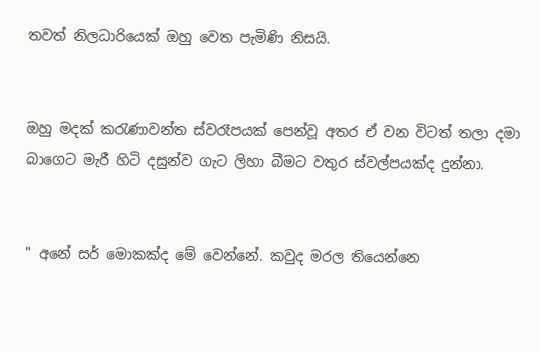තවත් නිලධාරියෙක් ඔහු වෙත පැමිණි නිසයි.


ඔහු මදක් කරැණාවන්ත ස්වරෑපයක් පෙන්වූ අතර ඒ වන විටත් තලා දමා බාගෙට මැරී හිටි දසුන්ව ගැට ලිහා බීමට වතුර ස්වල්පයක්ද දුන්නා.


" අනේ සර් මොකක්ද මේ වෙන්නේ. කවුද මරල තියෙන්නෙ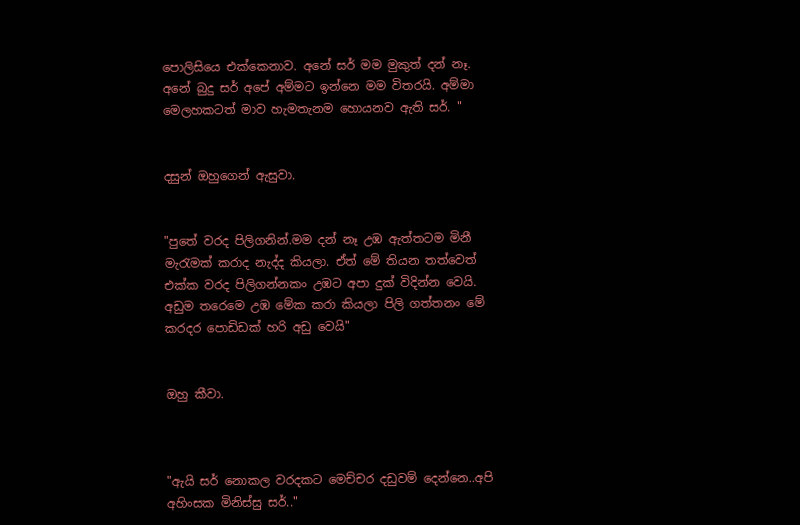පොලිසියෙ එක්කෙනාව. අනේ සර් මම මුකුත් දන් නෑ. අනේ බුදු සර් අපේ අම්මට ඉන්නෙ මම විතරයි. අම්මා මෙලහකටත් මාව හැමතැනම හොයනව ඇති සර්. "


දසුන් ඔහුගෙන් ඇසුවා.


"පුතේ වරද පිලිගනින්.මම දන් නෑ උඹ ඇත්තටම මිනී මැරැමක් කරාද නැද්ද කියලා. ඒත් මේ තියන තත්වෙත් එක්ක වරද පිලිගන්නකං උඹට අපා දුක් විදින්න වෙයි. අඩුම තරෙමෙ උඹ මේක කරා කියලා පිලි ගත්තනං මේ කරදර පොඩිඩක් හරි අඩු වෙයි"


ඔහු කීවා.



"ඇයි සර් නොකල වරදකට මෙච්චර දඩුවම් දෙන්නෙ..අපි අහිංසක මිනිස්සු සර්.."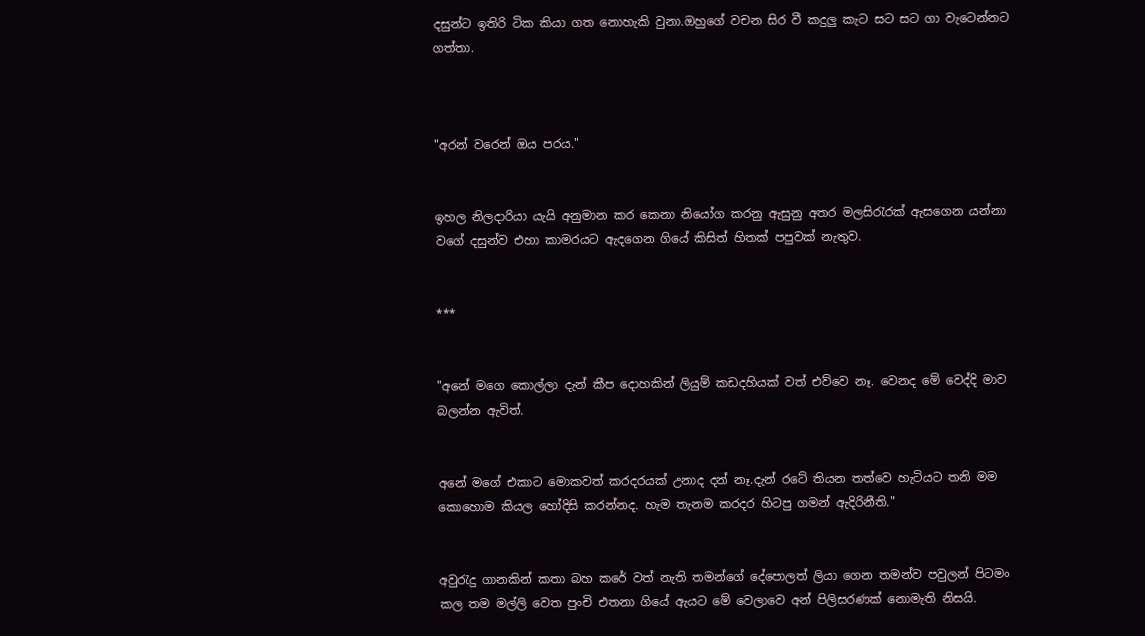දසුන්ට ඉතිරි ටික කියා ගත නොහැකි වුනා.ඔහුගේ වචන සිර වී කදුලු කැට සට සට ගා වැටෙන්නට ගත්තා.



"අරන් වරෙන් ඔය පරය."


ඉහල නිලදාරියා යැයි අනුමාන කර කෙනා නියෝග කරනු ඇසුනු අතර මලසිරැරක් ඇසගෙන යන්නා වගේ දසුන්ව එහා කාමරයට ඇදගෙන ගියේ කිසිත් හිතක් පපුවක් නැතුව.


***


"අනේ මගෙ කොල්ලා දැන් කීප දොහකින් ලියුම් කඩදහියක් වත් එව්වෙ නෑ. වෙනද මේ වෙද්දි මාව බලන්න ඇවිත්.


අනේ මගේ එකාට මොකවත් කරදරයක් උනාද දන් නෑ.දැන් රටේ තියන තත්වෙ හැටියට තනි මම කොහොම කියල හෝදිසි කරන්නද. හැම තැනම කරදර හිටපු ගමන් ඇදිරිනීති."


අවුරැදු ගානකින් කතා බහ කරේ වත් නැති තමන්ගේ දේපොලත් ලියා ගෙන තමන්ව පවුලන් පිටමං කල තම මල්ලි වෙත පුංචි එතනා ගියේ ඇයට මේ වෙලාවෙ අන් පිලිසරණක් නොමැති නිසයි.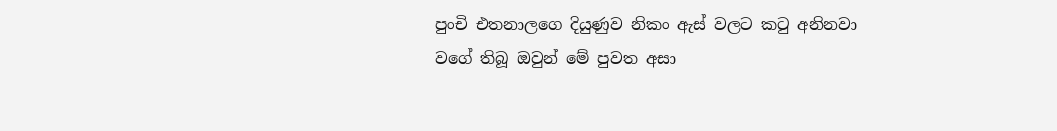පුංචි එතනාලගෙ දියුණුව නිකං ඇස් වලට කටු අනිනවා වගේ තිබූ ඔවුන් මේ පුවත අසා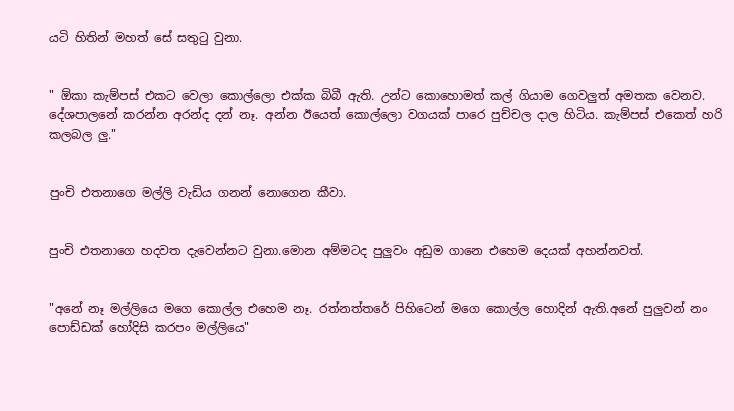යටි හිතින් මහත් සේ සතුටු වුනා.


" ඕකා කැම්පස් එකට වෙලා කොල්ලො එක්ක බිබී ඇති. උන්ට කොහොමත් කල් ගියාම ගෙවලුත් අමතක වෙනව. දේශපාලනේ කරන්න අරන්ද දන් නෑ. අන්න ඊයෙත් කොල්ලො වගයක් පාරෙ පුච්චල දාල හිටිය. කැම්පස් එකෙත් හරි කලබල ලු."


පුංචි එතනාගෙ මල්ලි වැඩිය ගනන් නොගෙන කීවා.


පුංචි එතනාගෙ හදවත දැවෙන්නට වුනා.මොන අම්මටද පුලුවං අඩුම ගානෙ එහෙම දෙයක් අහන්නවත්.


"අනේ නෑ මල්ලියෙ මගෙ කොල්ල එහෙම නෑ. රත්නත්තරේ පිහිටෙන් මගෙ කොල්ල හොදින් ඇති.අනේ පුලුවන් නං පොඩ්ඩක් හෝදිසි කරපං මල්ලියෙ"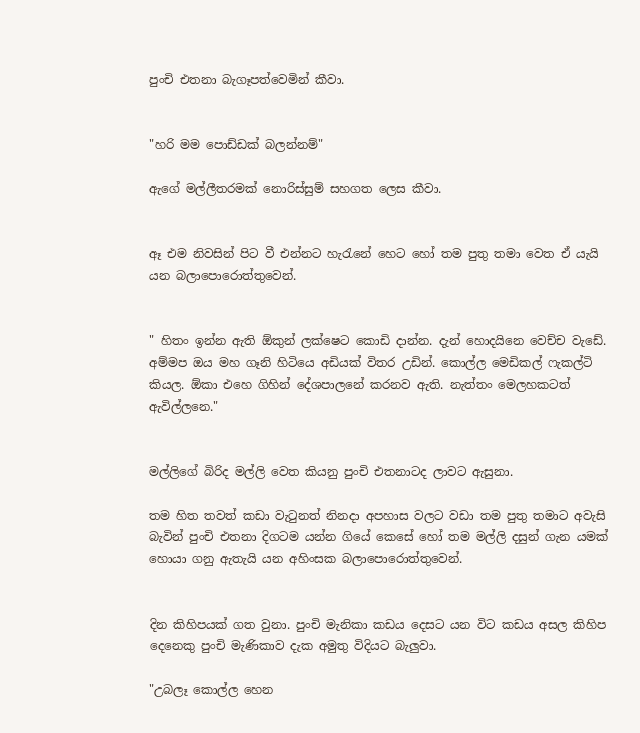පුංචි එතනා බැගෑපත්වෙමින් කීවා.


"හරි මම පොඩ්ඩක් බලන්නම්"

ඇගේ මල්ලීතරමක් නොරිස්සුම් සහගත ලෙස කීවා.


ඈ එම නිවසින් පිට වී එන්නට හැරැනේ හෙට හෝ තම පුතු තමා වෙත ඒ යැයි යන බලාපොරොත්තුවෙන්.


" හිතං ඉන්න ඇති ඕකුන් ලක්ෂෙට කොඩි දාන්න. දැන් හොදයිනෙ වෙච්ච වැඩේ. අම්මප ඔය මහ ගෑනි හිටියෙ අඩියක් විතර උඩින්. කොල්ල මෙඩිකල් ෆැකල්ටි කියල. ඕකා එහෙ ගිහින් දේශපාලනේ කරනව ඇති. නැත්තං මෙලහකටත් ඇවිල්ලනෙ."


මල්ලිගේ බිරිද මල්ලි වෙත කියනු පුංචි එතනාටද ලාවට ඇසුනා.

තම හිත තවත් කඩා වැටුනත් නිනදා අපහාස වලට වඩා තම පුතු තමාට අවැසි බැවින් පුංචි එතනා දිගටම යන්න ගියේ කෙසේ හෝ තම මල්ලි දසුන් ගැන යමක් හොයා ගනු ඇතැයි යන අහිංසක බලාපොරොත්තුවෙන්.


දින කිහිපයක් ගත වුනා. පුංචි මැනිකා කඩය දෙසට යන විට කඩය අසල කිහිප දෙනෙකු පුංචි මැණිකාව දැක අමුතු විදියට බැලුවා.

"උබලෑ කොල්ල හෙන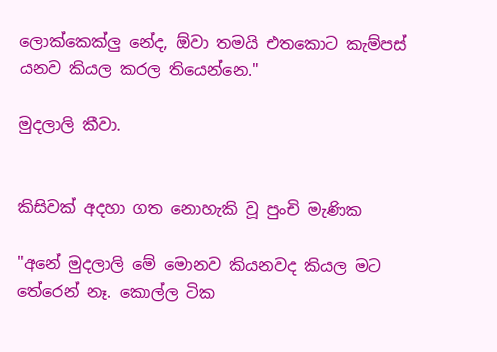ලොක්කෙක්ලු නේද, ඕවා තමයි එතකොට කැම්පස් යනව කියල කරල තියෙන්නෙ."

මුදලාලි කීවා.


කිසිවක් අදහා ගත නොහැකි වූ පුංචි මැණික

"අනේ මුදලාලි මේ මොනව කියනවද කියල මට තේරෙන් නෑ. කොල්ල ටික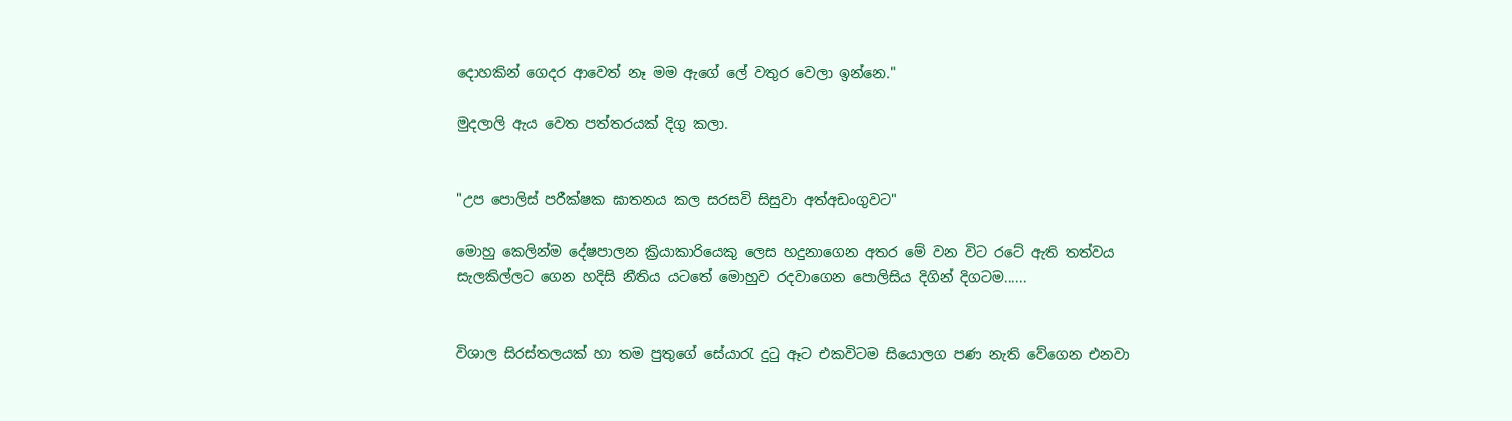දොහකින් ගෙදර ආවෙත් නෑ මම ඇගේ ලේ වතුර වෙලා ඉන්නෙ."

මුදලාලි ඇය වෙත පත්තරයක් දිගු කලා.


"උප පොලිස් පරීක්ෂක ඝාතනය කල සරසවි සිසුවා අත්අඩංගුවට"

මොහු කෙලින්ම දේෂපාලන ක්‍රියාකාරියෙකු ලෙස හදුනාගෙන අතර මේ වන විට රටේ ඇති තත්වය සැලකිල්ලට ගෙන හදිසි නීතිය යටතේ මොහුව රදවාගෙන පොලිසිය දිගින් දිගටම......


විශාල සිරස්තලයක් හා තම පුතුගේ සේයාරැ දුටු ඈට එකවිටම සියොලග පණ නැති වේගෙන එනවා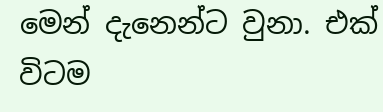මෙන් දැනෙන්ට වුනා. එක් විටම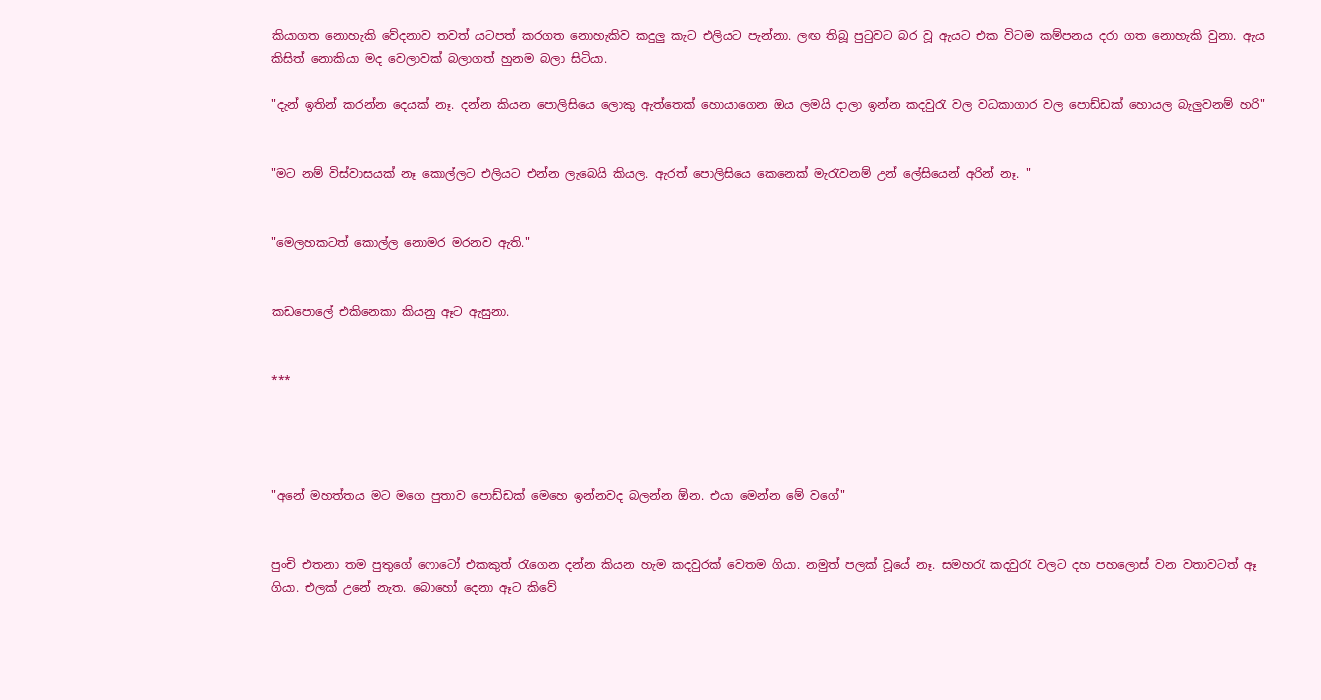කියාගත නොහැකි වේදනාව තවත් යටපත් කරගත නොහැකිව කදුලු කැට එලියට පැන්නා. ලඟ තිබූ පුටුවට බර වූ ඇයට එක විටම කම්පනය දරා ගත නොහැකි වුනා. ඇය කිසිත් නොකියා මද වෙලාවක් බලාගත් හුනම බලා සිටියා.

"දැන් ඉතින් කරන්න දෙයක් නෑ. දන්න කියන පොලිසියෙ ලොකු ඇත්තෙක් හොයාගෙන ඔය ලමයි දාලා ඉන්න කදවුරැ වල වධකාගාර වල පොඩ්ඩක් හොයල බැලුවනම් හරි"


"මට නම් විස්වාසයක් නෑ කොල්ලට එලියට එන්න ලැබෙයි කියල. ඇරත් පොලිසියෙ කෙනෙක් මැරැවනම් උන් ලේසියෙන් අරින් නෑ. "


"මෙලහකටත් කොල්ල නොමර මරනව ඇති."


කඩපොලේ එකිනෙකා කියනු ඈට ඇසුනා.


***




"අනේ මහත්තය මට මගෙ පුතාව පොඩ්ඩක් මෙහෙ ඉන්නවද බලන්න ඕන. එයා මෙන්න මේ වගේ"


පුංචි එතනා තම පුතුගේ ෆොටෝ එකකුත් රැගෙන දන්න කියන හැම කදවුරක් වෙතම ගියා. නමුත් පලක් වූයේ නෑ. සමහරැ කදවුරැ වලට දහ පහලොස් වන වතාවටත් ඈ ගියා. එලක් උනේ නැත. බොහෝ දෙනා ඈට කිවේ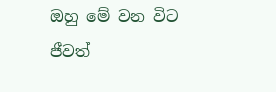ඔහු මේ වන විට ජීවත්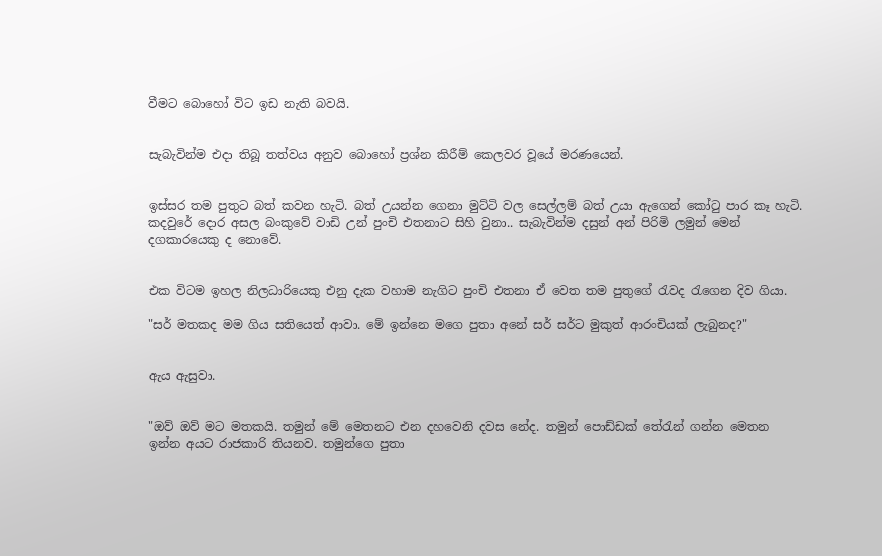වීමට බොහෝ විට ඉඩ නැති බවයි.


සැබැවින්ම එදා තිබූ තත්වය අනුව බොහෝ ප්‍රශ්න කිරීම් කෙලවර වූයේ මරණයෙන්.


ඉස්සර තම පුතුට බත් කවන හැටි. බත් උයන්න ගෙනා මුට්ටි වල සෙල්ලම් බත් උයා ඇගෙන් කෝටු පාර කෑ හැටි. කදවුරේ දොර අසල බංකුවේ වාඩි උන් පුංචි එතනාට සිහි වුනා.. සැබැවින්ම දසුන් අන් පිරිමි ලමුන් මෙන් දගකාරයෙකු ද නොවේ.


එක විටම ඉහල නිලධාරියෙකු එනු දැක වහාම නැගිට පුංචි එතනා ඒ වෙත තම පුතුගේ රැවද රැගෙන දිව ගියා.

"සර් මතකද මම ගිය සතියෙත් ආවා. මේ ඉන්නෙ මගෙ පුතා අනේ සර් සර්ට මුකුත් ආරංචියක් ලැබුනද?"


ඇය ඇසුවා.


"ඔව් ඔව් මට මතකයි. තමුන් මේ මෙතනට එන දහවෙනි දවස නේද. තමුන් පොඩ්ඩක් තේරැන් ගන්න මෙතන ඉන්න අයට රාජකාරි තියනව. තමුන්ගෙ පුතා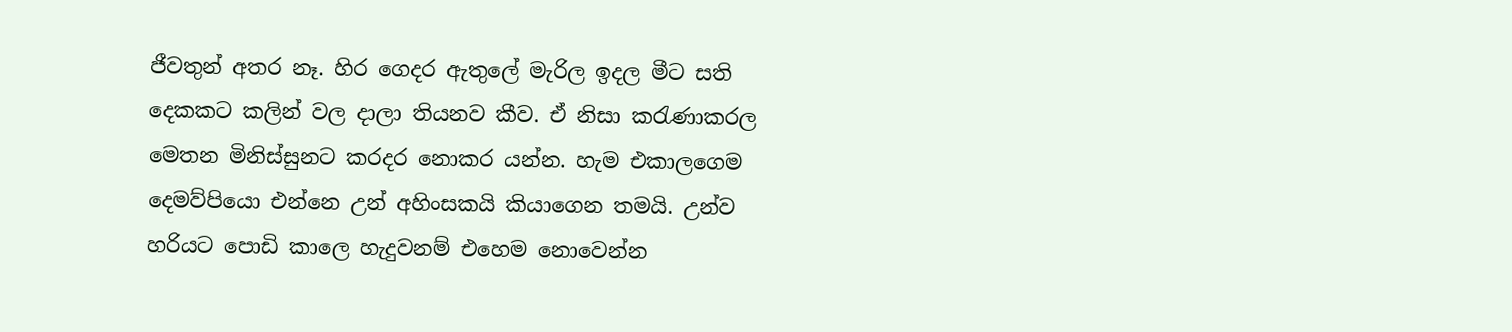ජීවතුන් අතර නෑ. හිර ගෙදර ඇතුලේ මැරිල ඉදල මීට සති දෙකකට කලින් වල දාලා තියනව කීව. ඒ නිසා කරැණාකරල මෙතන මිනිස්සුනට කරදර නොකර යන්න. හැම එකාලගෙම දෙමව්පියො එන්නෙ උන් අහිංසකයි කියාගෙන තමයි. උන්ව හරියට පොඩි කාලෙ හැදුවනම් එහෙම නොවෙන්න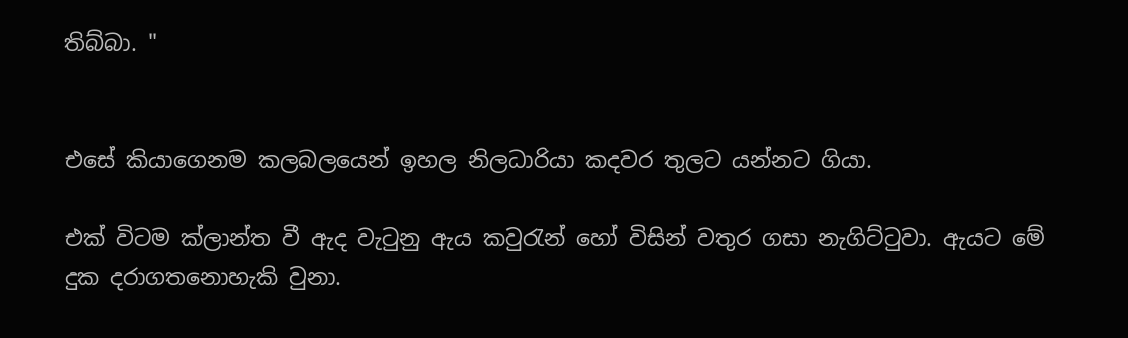තිබ්බා. "


එසේ කියාගෙනම කලබලයෙන් ඉහල නිලධාරියා කදවර තුලට යන්නට ගියා.

එක් විටම ක්ලාන්ත වී ඇද වැටුනු ඇය කවුරැන් හෝ විසින් වතුර ගසා නැගිට්ටුවා. ඇයට මේ දුක දරාගතනොහැකි වුනා.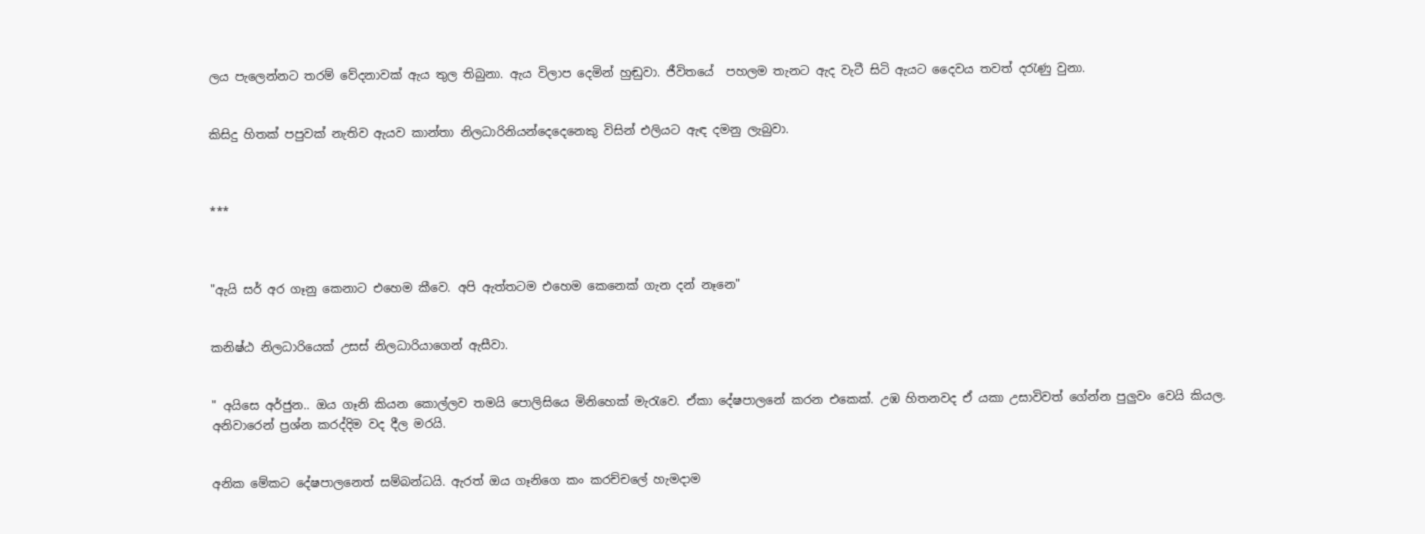ලය පැලෙන්නට තරම් වේදනාවක් ඇය තුල තිබුනා. ඇය විලාප දෙමින් හුඬුවා. ජීවිතයේ  පහලම තැනට ඇද වැටී සිටි ඇයට දෛවය තවත් දරැණු වුනා.


කිසිදු හිතක් පපුවක් නැතිව ඇයව කාන්තා නිලධාරිනියන්දෙදෙනෙකු විසින් එලියට ඇඳ දමනු ලැබුවා.



***



"ඇයි සර් අර ගෑනු කෙනාට එහෙම කීවෙ. අපි ඇත්තටම එහෙම කෙනෙක් ගැන දන් නෑනෙ"


කනිෂ්ඨ නිලධාරියෙක් උසස් නිලධාරියාගෙන් ඇසීවා.


" අයිසෙ අර්ජුන.. ඔය ගෑනි කියන කොල්ලව තමයි පොලිසියෙ මිනිහෙක් මැරැවෙ. ඒකා දේෂපාලනේ කරන එකෙක්. උඹ හිතනවද ඒ යකා උසාවිවත් ගේන්න පුලුවං වෙයි කියල. අනිවාරෙන් ප්‍රශ්න කරද්දිම වද දීල මරයි.


අනික මේකට දේෂපාලනෙත් සම්බන්ධයි. ඇරත් ඔය ගෑනිගෙ කං කරච්චලේ හැමදාම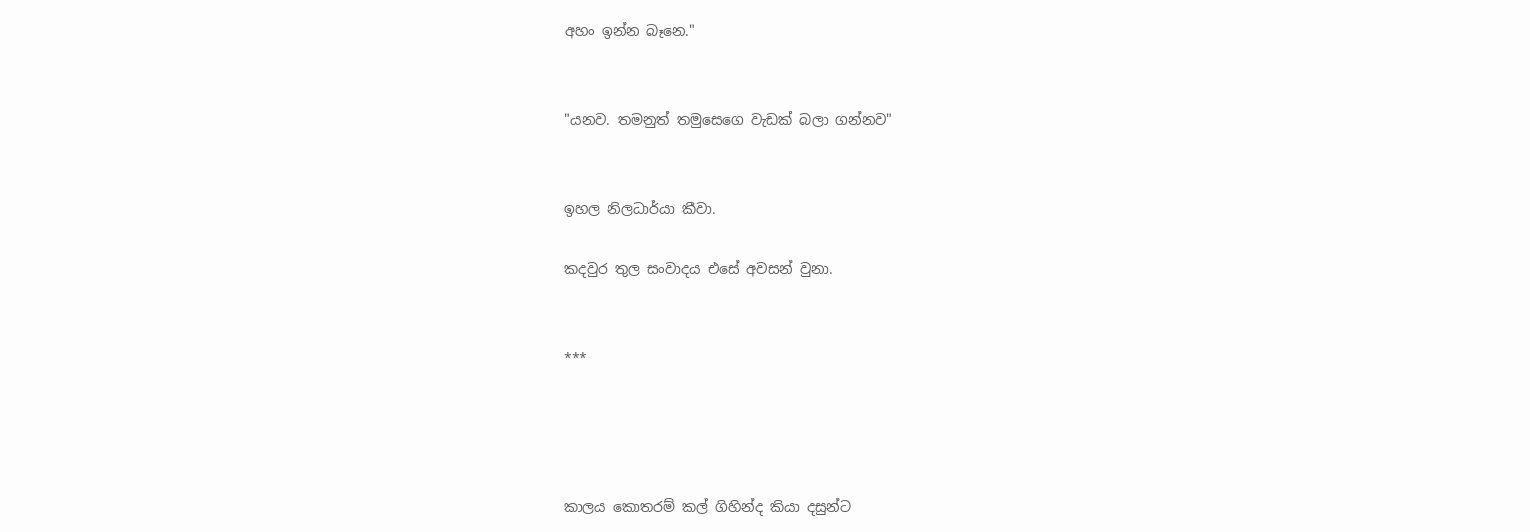අහං ඉන්න බෑනෙ."


"යනව. තමනුත් තමුසෙගෙ වැඩක් බලා ගන්නව"


ඉහල නිලධාර්යා කීවා.

කදවුර තුල සංවාදය එසේ අවසන් වුනා.


***




කාලය කොතරම් කල් ගිහින්ද කියා දසුන්ට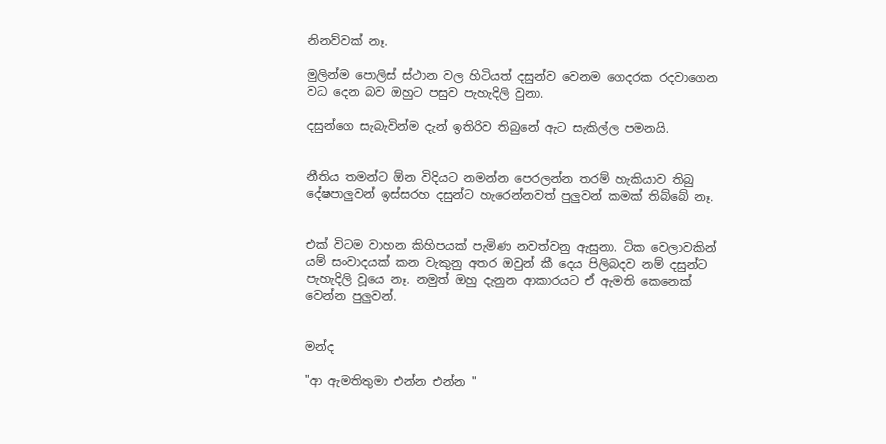නිනව්වක් නෑ.

මුලින්ම පොලිස් ස්ථාන වල හිටියත් දසුන්ව වෙනම ගෙදරක රදවාගෙන වධ දෙන බව ඔහුට පසුව පැහැදිලි වුනා.

දසුන්ගෙ සැබැවින්ම දැන් ඉතිරිව තිබුනේ ඇට සැකිල්ල පමනයි.


නීතිය තමන්ට ඕන විදියට නමන්න පෙරලන්න තරම් හැකියාව තිබු දේෂපාලුවන් ඉස්සරහ දසුන්ට හැරෙන්නවත් පුලුවන් කමක් තිබ්බේ නෑ.


එක් විටම වාහන කිහිපයක් පැමිණ නවත්වනු ඇසුනා. ටික වෙලාවකින් යම් සංවාදයක් කන වැකුනු අතර ඔවුන් කී දෙය පිලිබදව නම් දසුන්ට පැහැදිලි වූයෙ නෑ. නමුත් ඔහු දැනුන ආකාරයට ඒ ඇමති කෙනෙක් වෙන්න පුලුවන්.


මන්ද

"ආ ඇමතිතුමා එන්න එන්න "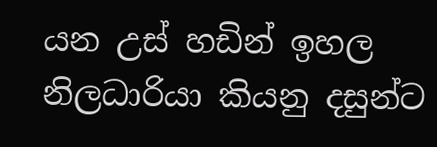යන උස් හඩින් ඉහල නිලධාරියා කියනු දසුන්ට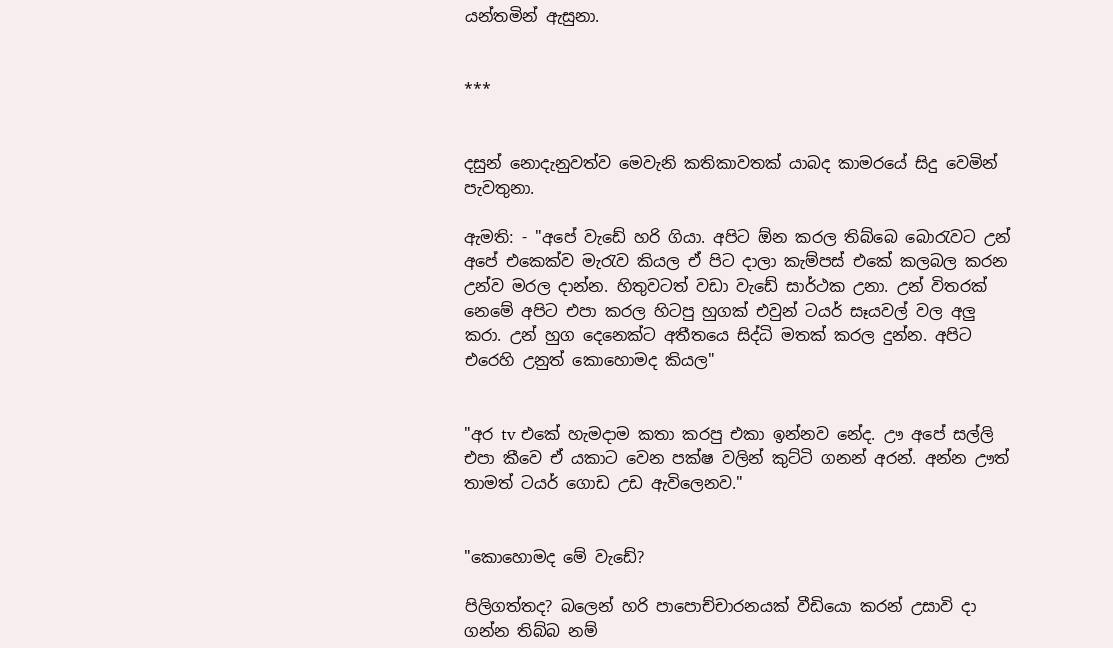යන්තමින් ඇසුනා.


***


දසුන් නොදැනුවත්ව මෙවැනි කතිකාවතක් යාබද කාමරයේ සිදු වෙමින් පැවතුනා.

ඇමති: - "අපේ වැඩේ හරි ගියා. අපිට ඕන කරල තිබ්බෙ බොරැවට උන් අපේ එකෙක්ව මැරැව කියල ඒ පිට දාලා කැම්පස් එකේ කලබල කරන උන්ව මරල දාන්න. හිතුවටත් වඩා වැඩේ සාර්ථක උනා. උන් විතරක් නෙමේ අපිට එපා කරල හිටපු හුගක් එවුන් ටයර් සෑයවල් වල අලු කරා. උන් හුග දෙනෙක්ට අතීතයෙ සිද්ධි මතක් කරල දුන්න. අපිට එරෙහි උනුත් කොහොමද කියල"


"අර tv එකේ හැමදාම කතා කරපු එකා ඉන්නව නේද. ඌ අපේ සල්ලි එපා කීවෙ ඒ යකාට වෙන පක්ෂ වලින් කුට්ටි ගනන් අරන්. අන්න ඌත් තාමත් ටයර් ගොඩ උඩ ඇවිලෙනව."


"කොහොමද මේ වැඩේ?

පිලිගත්තද? බලෙන් හරි පාපොච්චාරනයක් වීඩියො කරන් උසාවි දා ගන්න තිබ්බ නම්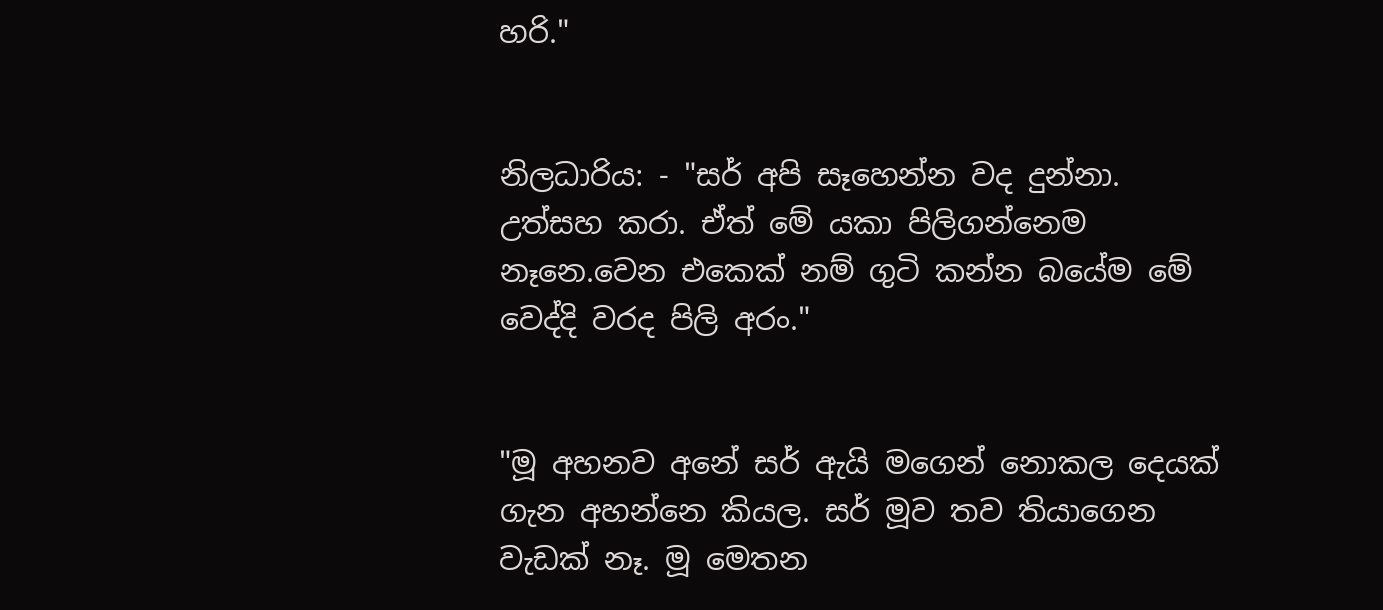හරි."


නිලධාරිය: - "සර් අපි සෑහෙන්න වද දුන්නා. උත්සහ කරා. ඒත් මේ යකා පිලිගන්නෙම නෑනෙ.වෙන එකෙක් නම් ගුටි කන්න බයේම මේ වෙද්දි වරද පිලි අරං."


"මූ අහනව අනේ සර් ඇයි මගෙන් නොකල දෙයක් ගැන අහන්නෙ කියල. සර් මූව තව තියාගෙන වැඩක් නෑ. මූ මෙතන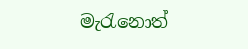මැරැනොත්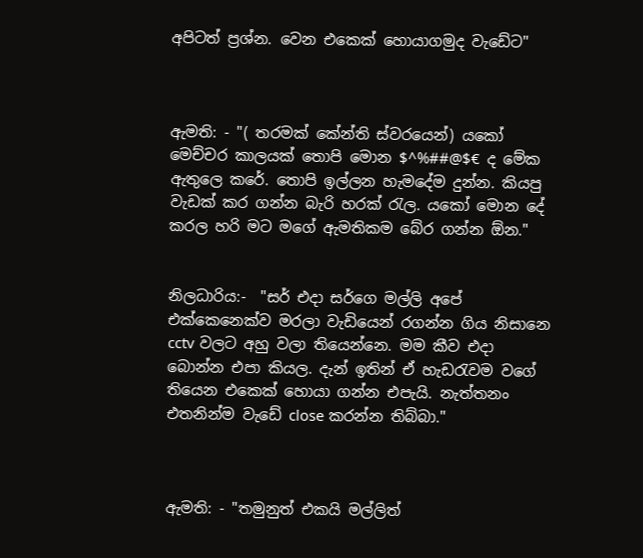අපිටත් ප්‍රශ්න. වෙන එකෙක් හොයාගමුද වැඩේට"



ඇමති: - "( තරමක් කේන්ති ස්වරයෙන්) යකෝ මෙච්චර කාලයක් තොපි මොන $^%##@$€ ද මේක ඇතුලෙ කරේ. තොපි ඉල්ලන හැමදේම දුන්න. කියපු වැඩක් කර ගන්න බැරි හරක් රැල. යකෝ මොන දේ කරල හරි මට මගේ ඇමතිකම බේර ගන්න ඕන."


නිලධාරිය:-  "සර් එදා සර්ගෙ මල්ලි අපේ එක්කෙනෙක්ව මරලා වැඩියෙන් රගන්න ගිය නිසානෙ cctv වලට අහු වලා තියෙන්නෙ. මම කීව එදා බොන්න එපා කියල. දැන් ඉතින් ඒ හැඩරැවම වගේ තියෙන එකෙක් හොයා ගන්න එපැයි. නැත්තනං එතනින්ම වැඩේ close කරන්න තිබ්බා."



ඇමති: - "තමුනුත් එකයි මල්ලිත්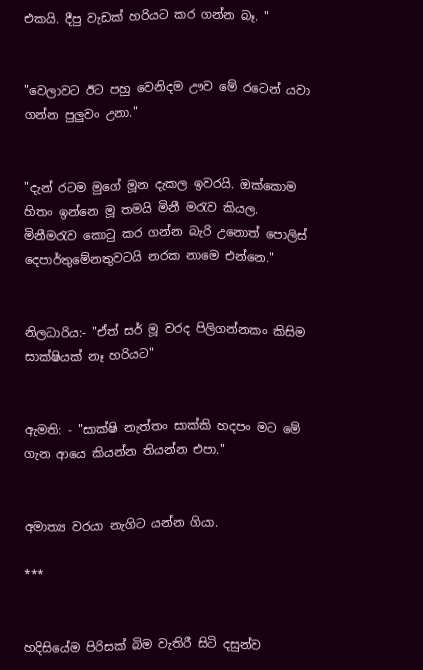එකයි. දීපු වැඩක් හරියට කර ගන්න බෑ. "


"වෙලාවට ඊට පහු වෙනිදම ඌව මේ රටෙන් යවා ගන්න පුලුවං උනා."


"දැන් රටම මුගේ මූන දැකල ඉවරයි. ඔක්කොම හිතං ඉන්නෙ මූ තමයි මිනී මරැව කියල. මිනීමරැව කොටු කර ගන්න බැරි උනොත් පොලිස් දෙපාර්තුමේනතුවටයි නරක නාමෙ එන්නෙ."


නිලධාරිය:- "ඒත් සර් මූ වරද පිලිගන්නකං කිසිම සාක්ෂියක් නෑ හරියට"


ඇමති: - "සාක්ෂි නැත්තං සාක්කි හදපං මට මේ ගැන ආයෙ කියන්න තියන්න එපා."


අමාත්‍ය වරයා නැගිට යන්න ගියා.

***


හදිසියේම පිරිසක් බිම වැතිරී සිටි දසුන්ව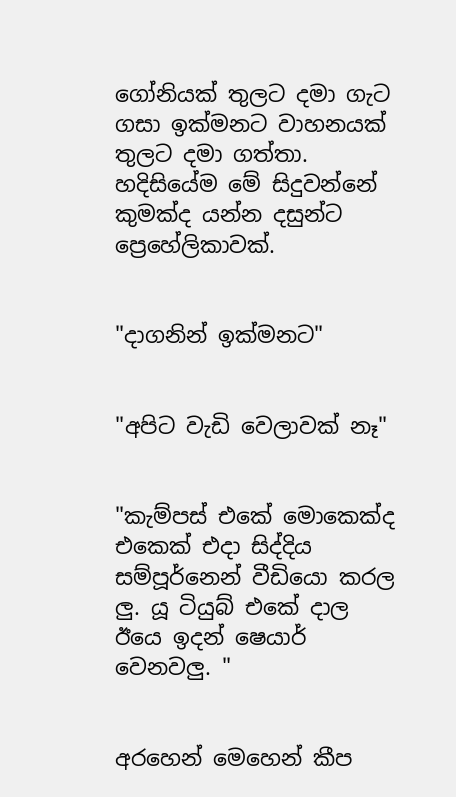ගෝනියක් තුලට දමා ගැට ගසා ඉක්මනට වාහනයක් තුලට දමා ගත්තා. හදිසියේම මේ සිදුවන්නේ කුමක්ද යන්න දසුන්ට ප්‍රෙහේලිකාවක්.


"දාගනින් ඉක්මනට"


"අපිට වැඩි වෙලාවක් නෑ"


"කැම්පස් එකේ මොකෙක්ද එකෙක් එදා සිද්දිය සම්පූර්නෙන් වීඩියො කරල ලු. යූ ටියුබ් එකේ දාල ඊයෙ ඉදන් ෂෙයාර් වෙනවලු. "


අරහෙන් මෙහෙන් කීප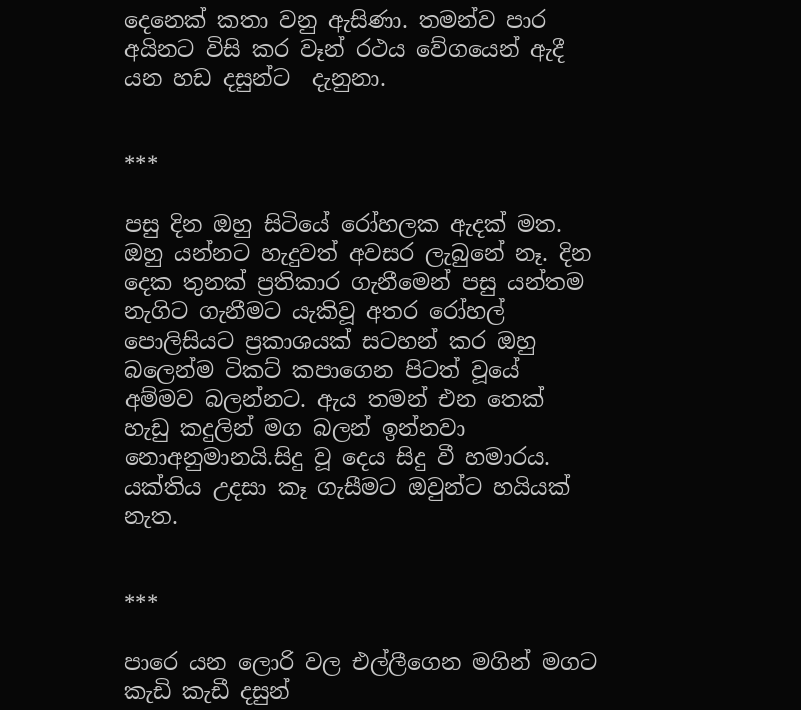දෙනෙක් කතා වනු ඇසිණා. තමන්ව පාර අයිනට විසි කර වෑන් රථය වේගයෙන් ඇදී යන හඩ දසුන්ට  දැනුනා.


***

පසු දින ඔහු සිටියේ රෝහලක ඇදක් මත. ඔහු යන්නට හැදුවත් අවසර ලැබුනේ නෑ. දින දෙක තුනක් ප්‍රතිකාර ගැනීමෙන් පසු යන්තම නැගිට ගැනීමට යැකිවූ අතර රෝහල් පොලිසියට ප්‍රකාශයක් සටහන් කර ඔහු බලෙන්ම ටිකට් කපාගෙන පිටත් වූයේ අම්මව බලන්නට. ඇය තමන් එන තෙක් හැඩු කදුලින් මග බලන් ඉන්නවා නොඅනුමානයි.සිදු වූ දෙය සිදු වී හමාරය. යක්තිය උදසා කෑ ගැසීමට ඔවුන්ට හයියක් නැත.


***

පාරෙ යන ලොරි වල එල්ලීගෙන මගින් මගට කැඩි කැඩී දසුන්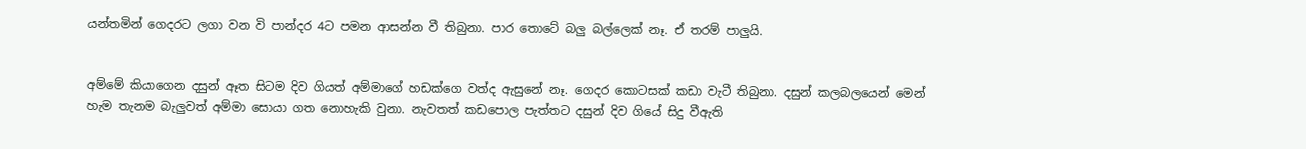යන්තමින් ගෙදරට ලගා වන වි පාන්දර 4ට පමන ආසන්න වී තිබුනා. පාර තොටේ බලු බල්ලෙක් නෑ. ඒ තරම් පාලුයි.


අම්මේ කියාගෙන දසුන් ඈත සිටම දිව ගියත් අම්මාගේ හඩක්ගෙ වත්ද ඇසුනේ නෑ. ගෙදර කොටසක් කඩා වැටී තිබුනා. දසුන් කලබලයෙන් මෙන් හැම තැනම බැලුවත් අම්මා සොයා ගත නොහැකි වුනා. නැවතත් කඩපොල පැත්තට දසුන් දිව ගියේ සිදු වීඇති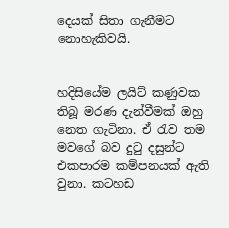දෙයක් සිතා ගැනීමට නොහැකිවයි.


හදිසියේම ලයිට් කණුවක තිබූ මරණ දැන්වීමක් ඔහු නෙත ගැටිනා. ඒ රැව තම මවගේ බව දුටු දසුන්ට එකපාරම කම්පනයක් ඇති වුනා. කටහඩ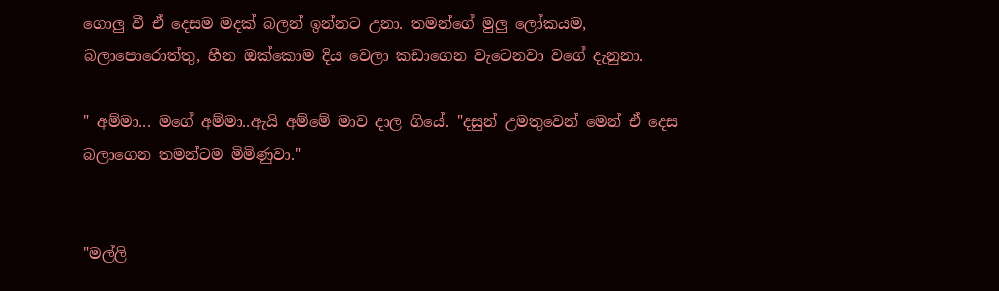ගොලු වී ඒ දෙසම මදක් බලන් ඉන්නට උනා. තමන්ගේ මුලු ලෝකයම, බලාපොරොත්තු, හීන ඔක්කොම දිය වෙලා කඩාගෙන වැටෙනවා වගේ දැනුනා.

" අම්මා... මගේ අම්මා..ඇයි අම්මේ මාව දාල ගියේ. "දසුන් උමතුවෙන් මෙන් ඒ දෙස බලාගෙන තමන්ටම මිමිණුවා."


"මල්ලි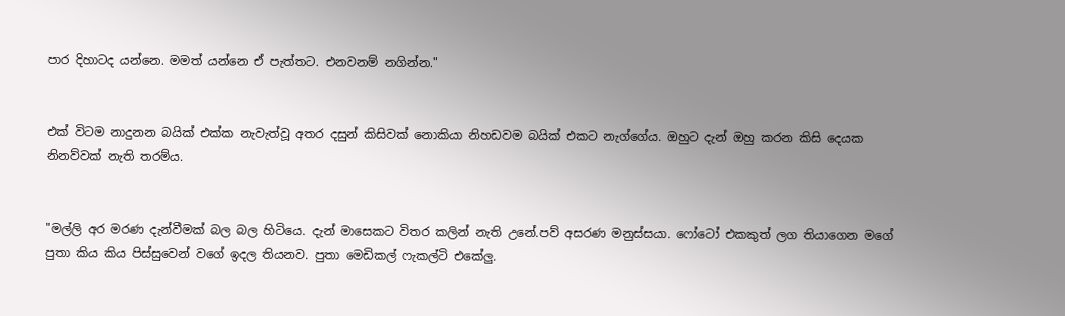පාර දිහාටද යන්නෙ. මමත් යන්නෙ ඒ පැත්තට. එනවනම් නගින්න."


එක් විටම නාදුනන බයික් එක්ක නැවැත්වූ අතර දසුන් කිසිවක් නොකියා නිහඩවම බයික් එකට නැග්ගේය. ඔහුට දැන් ඔහු කරන කිසි දෙයක නිනව්වක් නැති තරම්ය.


"මල්ලි අර මරණ දැන්වීමක් බල බල හිටියෙ. දැන් මාසෙකට විතර කලින් නැති උනේ.පව් අසරණ මනුස්සයා. ෆෝටෝ එකකුත් ලග තියාගෙන මගේ පුතා කිය කිය පිස්සුවෙන් වගේ ඉදල තියනව. පුතා මෙඩිකල් ෆැකල්ටි එකේලු.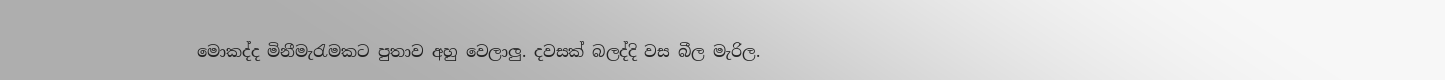මොකද්ද මිනීමැරැමකට පුතාව අහු වෙලාලු. දවසක් බලද්දි වස බීල මැරිල.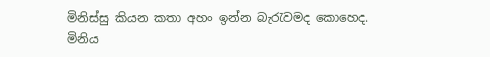මිනිස්සු කියන කතා අහං ඉන්න බැරැවමද කොහෙද. මිනිය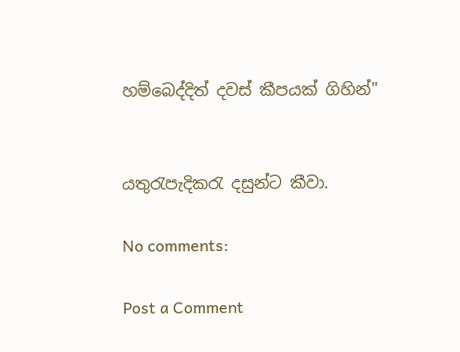හම්බෙද්දිත් දවස් කීපයක් ගිහින්"


යතුරැපැදිකරැ දසුන්ට කීවා.

No comments:

Post a Comment